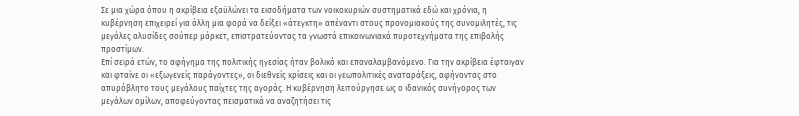Σε μια χώρα όπου η ακρίβεια εξαϋλώνει τα εισοδήματα των νοικοκυριών συστηματικά εδώ και χρόνια, η κυβέρνηση επιχειρεί για άλλη μια φορά να δείξει «άτεγκτη» απέναντι στους προνομιακούς της συνομιλητές, τις μεγάλες αλυσίδες σούπερ μάρκετ, επιστρατεύοντας τα γνωστά επικοινωνιακά πυροτεχνήματα της επιβολής προστίμων.
Επί σειρά ετών, το αφήγημα της πολιτικής ηγεσίας ήταν βολικό και επαναλαμβανόμενο. Για την ακρίβεια έφταιγαν και φταίνε οι «εξωγενείς παράγοντες», οι διεθνείς κρίσεις και οι γεωπολιτικές αναταράξεις, αφήνοντας στο απυρόβλητο τους μεγάλους παίχτες της αγοράς. Η κυβέρνηση λειτούργησε ως ο ιδανικός συνήγορος των μεγάλων ομίλων, αποφεύγοντας πεισματικά να αναζητήσει τις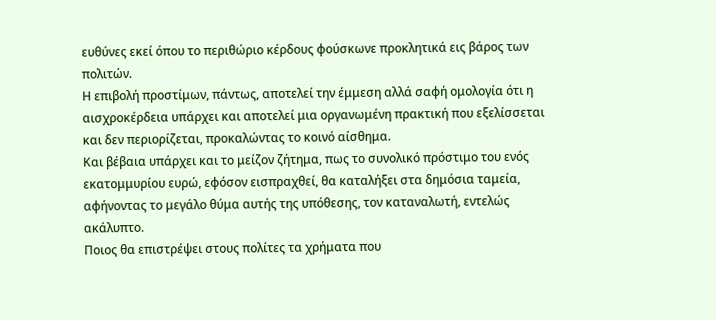ευθύνες εκεί όπου το περιθώριο κέρδους φούσκωνε προκλητικά εις βάρος των πολιτών.
Η επιβολή προστίμων, πάντως, αποτελεί την έμμεση αλλά σαφή ομολογία ότι η αισχροκέρδεια υπάρχει και αποτελεί μια οργανωμένη πρακτική που εξελίσσεται και δεν περιορίζεται, προκαλώντας το κοινό αίσθημα.
Και βέβαια υπάρχει και το μείζον ζήτημα, πως το συνολικό πρόστιμο του ενός εκατομμυρίου ευρώ, εφόσον εισπραχθεί, θα καταλήξει στα δημόσια ταμεία, αφήνοντας το μεγάλο θύμα αυτής της υπόθεσης, τον καταναλωτή, εντελώς ακάλυπτο.
Ποιος θα επιστρέψει στους πολίτες τα χρήματα που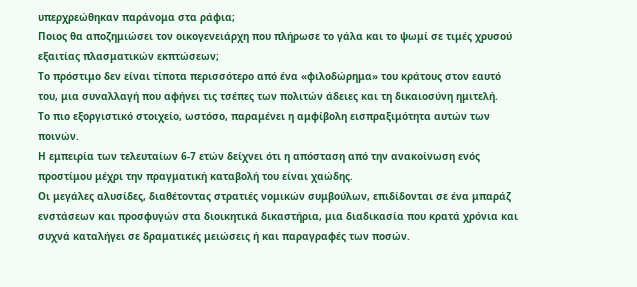υπερχρεώθηκαν παράνομα στα ράφια;
Ποιος θα αποζημιώσει τον οικογενειάρχη που πλήρωσε το γάλα και το ψωμί σε τιμές χρυσού εξαιτίας πλασματικών εκπτώσεων;
Το πρόστιμο δεν είναι τίποτα περισσότερο από ένα «φιλοδώρημα» του κράτους στον εαυτό του, μια συναλλαγή που αφήνει τις τσέπες των πολιτών άδειες και τη δικαιοσύνη ημιτελή.
Το πιο εξοργιστικό στοιχείο, ωστόσο, παραμένει η αμφίβολη εισπραξιμότητα αυτών των ποινών.
Η εμπειρία των τελευταίων 6-7 ετών δείχνει ότι η απόσταση από την ανακοίνωση ενός προστίμου μέχρι την πραγματική καταβολή του είναι χαώδης.
Οι μεγάλες αλυσίδες, διαθέτοντας στρατιές νομικών συμβούλων, επιδίδονται σε ένα μπαράζ ενστάσεων και προσφυγών στα διοικητικά δικαστήρια, μια διαδικασία που κρατά χρόνια και συχνά καταλήγει σε δραματικές μειώσεις ή και παραγραφές των ποσών.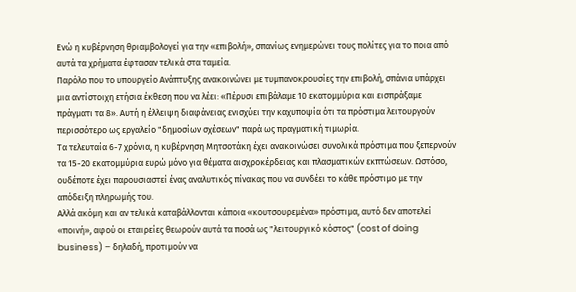Ενώ η κυβέρνηση θριαμβολογεί για την «επιβολή», σπανίως ενημερώνει τους πολίτες για το ποια από αυτά τα χρήματα έφτασαν τελικά στα ταμεία.
Παρόλο που το υπουργείο Ανάπτυξης ανακοινώνει με τυμπανοκρουσίες την επιβολή, σπάνια υπάρχει μια αντίστοιχη ετήσια έκθεση που να λέει: «Πέρυσι επιβάλαμε 10 εκατομμύρια και εισπράξαμε πράγματι τα 8». Αυτή η έλλειψη διαφάνειας ενισχύει την καχυποψία ότι τα πρόστιμα λειτουργούν περισσότερο ως εργαλείο "δημοσίων σχέσεων" παρά ως πραγματική τιμωρία.
Τα τελευταία 6-7 χρόνια, η κυβέρνηση Μητσοτάκη έχει ανακοινώσει συνολικά πρόστιμα που ξεπερνούν τα 15-20 εκατομμύρια ευρώ μόνο για θέματα αισχροκέρδειας και πλασματικών εκπτώσεων. Ωστόσο, ουδέποτε έχει παρουσιαστεί ένας αναλυτικός πίνακας που να συνδέει το κάθε πρόστιμο με την απόδειξη πληρωμής του.
Αλλά ακόμη και αν τελικά καταβάλλονται κάποια «κουτσουρεμένα» πρόστιμα, αυτό δεν αποτελεί «ποινή», αφού οι εταιρείες θεωρούν αυτά τα ποσά ως "λειτουργικό κόστος" (cost of doing business) – δηλαδή, προτιμούν να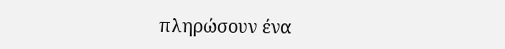πληρώσουν ένα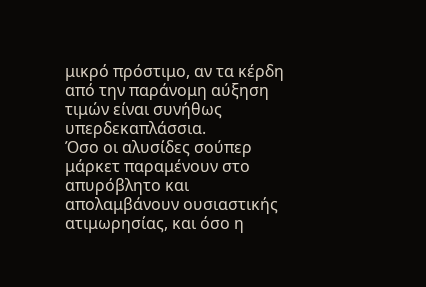μικρό πρόστιμο, αν τα κέρδη από την παράνομη αύξηση τιμών είναι συνήθως υπερδεκαπλάσσια.
Όσο οι αλυσίδες σούπερ μάρκετ παραμένουν στο απυρόβλητο και απολαμβάνουν ουσιαστικής ατιμωρησίας, και όσο η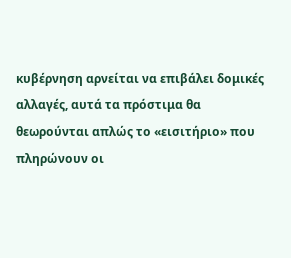κυβέρνηση αρνείται να επιβάλει δομικές αλλαγές, αυτά τα πρόστιμα θα θεωρούνται απλώς το «εισιτήριο» που πληρώνουν οι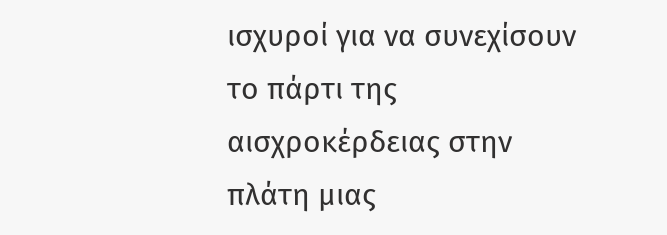ισχυροί για να συνεχίσουν το πάρτι της αισχροκέρδειας στην πλάτη μιας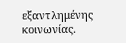εξαντλημένης κοινωνίας.